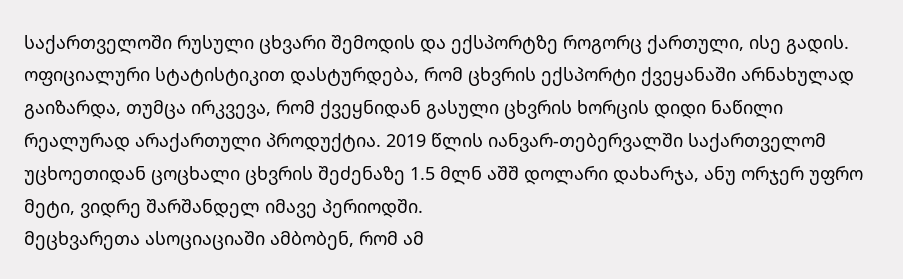საქართველოში რუსული ცხვარი შემოდის და ექსპორტზე როგორც ქართული, ისე გადის. ოფიციალური სტატისტიკით დასტურდება, რომ ცხვრის ექსპორტი ქვეყანაში არნახულად გაიზარდა, თუმცა ირკვევა, რომ ქვეყნიდან გასული ცხვრის ხორცის დიდი ნაწილი რეალურად არაქართული პროდუქტია. 2019 წლის იანვარ-თებერვალში საქართველომ უცხოეთიდან ცოცხალი ცხვრის შეძენაზე 1.5 მლნ აშშ დოლარი დახარჯა, ანუ ორჯერ უფრო მეტი, ვიდრე შარშანდელ იმავე პერიოდში.
მეცხვარეთა ასოციაციაში ამბობენ, რომ ამ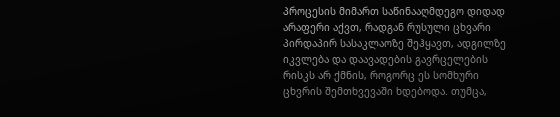პროცესის მიმართ საწინააღმდეგო დიდად არაფერი აქვთ, რადგან რუსული ცხვარი პირდაპირ სასაკლაოზე შეჰყავთ, ადგილზე იკვლება და დაავადების გავრცელების რისკს არ ქმნის, როგორც ეს სომხური ცხვრის შემთხვევაში ხდებოდა. თუმცა,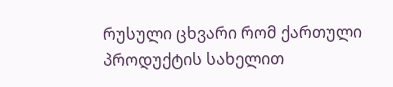რუსული ცხვარი რომ ქართული პროდუქტის სახელით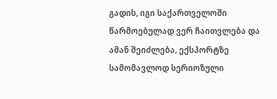გადის, იგი საქართველოში წარმოებულად ვერ ჩაითვლება და ამან შეიძლება, ექსპორტზე სამომავლოდ სერიოზული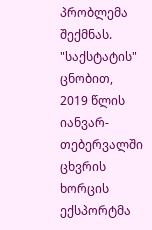პრობლემა შექმნას.
"საქსტატის" ცნობით, 2019 წლის იანვარ-თებერვალში ცხვრის ხორცის ექსპორტმა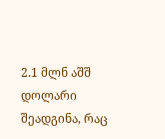2.1 მლნ აშშ დოლარი შეადგინა, რაც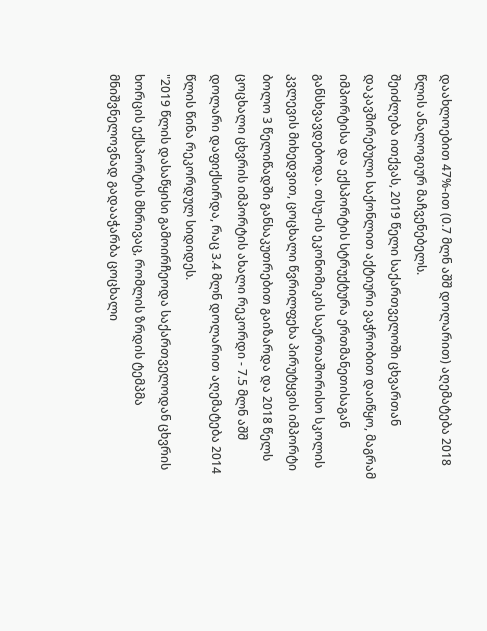დაახლოებით 47%-ით (0.7 მლნ აშშ დოლარით) აღემატება 2018 წლის ანალოგიურ მაჩვენებელს.
შეიძლება ითქვას, 2019 წელი საქართველოში ცხვართან დაკავშირებული საქონლით აქტიური ვაჭრობით დაიწყო, მაგრამ იმპორტისა და ექსპორტის სტრუქტურა ერთმანეთისაგან განსხვავდებოდა. თსუ-ის ეკონომიკის საერთაშორისო სკოლის კვლევის მიხედვით, ცოცხალი წვრილფეხა პირუტყვის იმპორტი ბოლო 3 წელიწადში განსაკუთრებით გაიზარდა და 2018 წელს ცოცხალი ცხვრის იმპორტის ახალი რეკორდი - 7.5 მლნ აშშ დოლარი დაფიქსირდა, რაც 3.4 მლნ დოლარით აღემატება 2014 წლის წინა რეკორდულ სიდიდეს.
"2019 წლის დასაწყისი გამოირჩეოდა საქართველოდან ცხვრის ხორცის ექსპორტის მხრივაც, რომლის ზრდის ტემპმა მნიშვნელოვნად გადააჭარბა ცოცხალი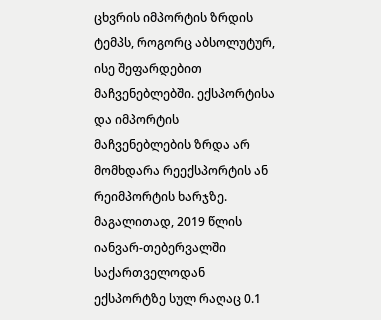ცხვრის იმპორტის ზრდის ტემპს, როგორც აბსოლუტურ, ისე შეფარდებით მაჩვენებლებში. ექსპორტისა და იმპორტის მაჩვენებლების ზრდა არ მომხდარა რეექსპორტის ან რეიმპორტის ხარჯზე. მაგალითად, 2019 წლის იანვარ-თებერვალში საქართველოდან ექსპორტზე სულ რაღაც 0.1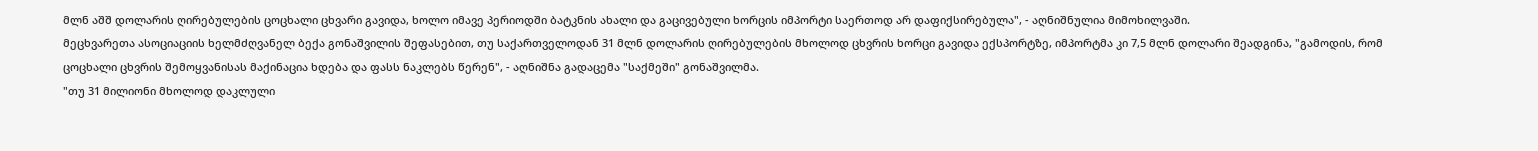მლნ აშშ დოლარის ღირებულების ცოცხალი ცხვარი გავიდა, ხოლო იმავე პერიოდში ბატკნის ახალი და გაცივებული ხორცის იმპორტი საერთოდ არ დაფიქსირებულა", - აღნიშნულია მიმოხილვაში.
მეცხვარეთა ასოციაციის ხელმძღვანელ ბექა გონაშვილის შეფასებით, თუ საქართველოდან 31 მლნ დოლარის ღირებულების მხოლოდ ცხვრის ხორცი გავიდა ექსპორტზე, იმპორტმა კი 7,5 მლნ დოლარი შეადგინა, "გამოდის, რომ ცოცხალი ცხვრის შემოყვანისას მაქინაცია ხდება და ფასს ნაკლებს წერენ", - აღნიშნა გადაცემა "საქმეში" გონაშვილმა.
"თუ 31 მილიონი მხოლოდ დაკლული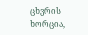ცხვრის ხორცია,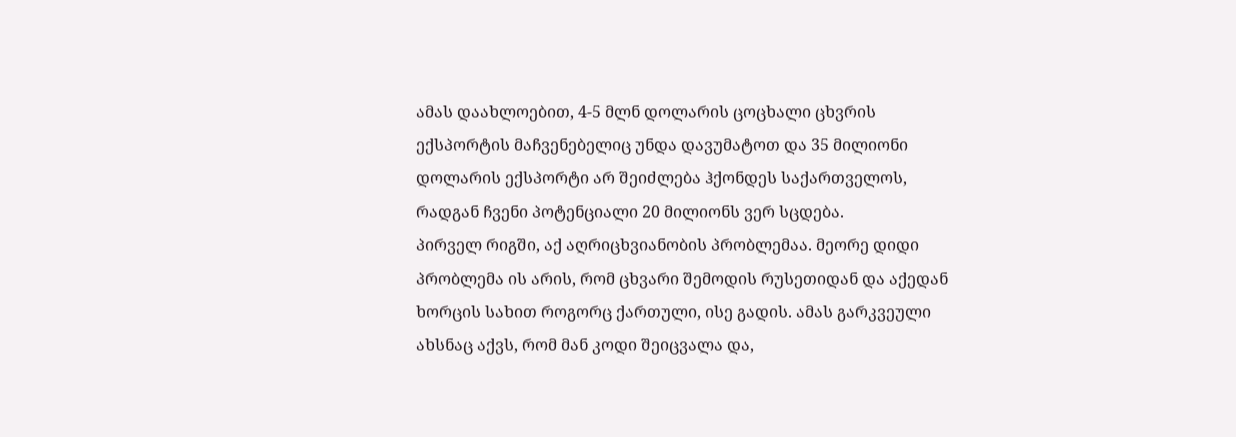ამას დაახლოებით, 4-5 მლნ დოლარის ცოცხალი ცხვრის ექსპორტის მაჩვენებელიც უნდა დავუმატოთ და 35 მილიონი დოლარის ექსპორტი არ შეიძლება ჰქონდეს საქართველოს, რადგან ჩვენი პოტენციალი 20 მილიონს ვერ სცდება.
პირველ რიგში, აქ აღრიცხვიანობის პრობლემაა. მეორე დიდი პრობლემა ის არის, რომ ცხვარი შემოდის რუსეთიდან და აქედან ხორცის სახით როგორც ქართული, ისე გადის. ამას გარკვეული ახსნაც აქვს, რომ მან კოდი შეიცვალა და,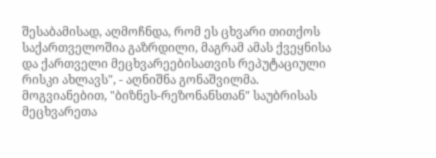შესაბამისად, აღმოჩნდა, რომ ეს ცხვარი თითქოს საქართველოშია გაზრდილი, მაგრამ ამას ქვეყნისა და ქართველი მეცხვარეებისათვის რეპუტაციული რისკი ახლავს", - აღნიშნა გონაშვილმა.
მოგვიანებით, "ბიზნეს-რეზონანსთან" საუბრისას მეცხვარეთა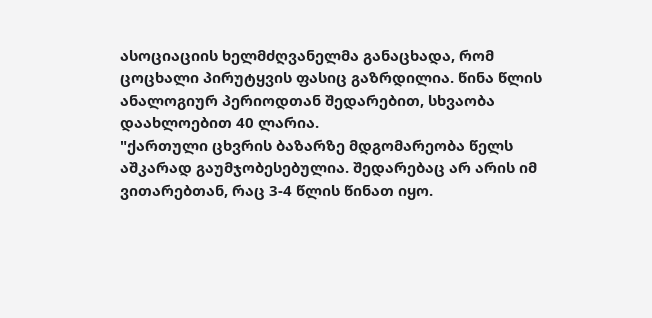ასოციაციის ხელმძღვანელმა განაცხადა, რომ ცოცხალი პირუტყვის ფასიც გაზრდილია. წინა წლის ანალოგიურ პერიოდთან შედარებით, სხვაობა დაახლოებით 40 ლარია.
"ქართული ცხვრის ბაზარზე მდგომარეობა წელს აშკარად გაუმჯობესებულია. შედარებაც არ არის იმ ვითარებთან, რაც 3-4 წლის წინათ იყო.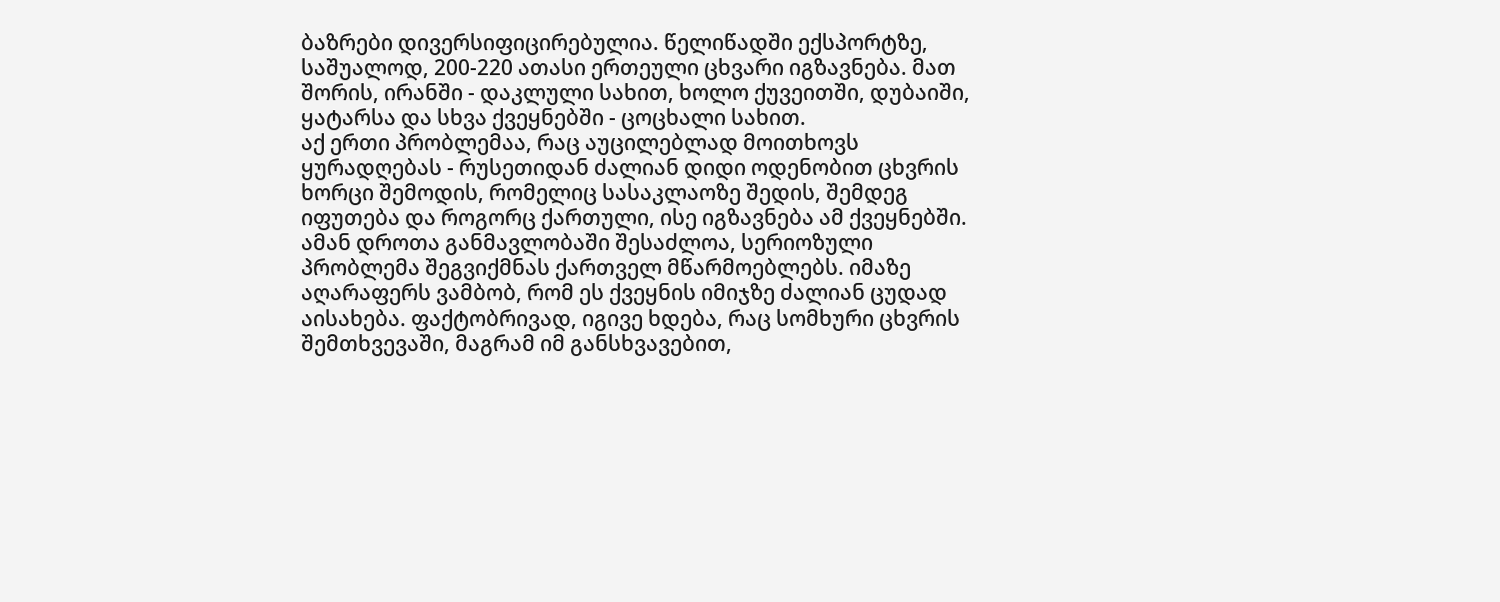ბაზრები დივერსიფიცირებულია. წელიწადში ექსპორტზე, საშუალოდ, 200-220 ათასი ერთეული ცხვარი იგზავნება. მათ შორის, ირანში - დაკლული სახით, ხოლო ქუვეითში, დუბაიში, ყატარსა და სხვა ქვეყნებში - ცოცხალი სახით.
აქ ერთი პრობლემაა, რაც აუცილებლად მოითხოვს ყურადღებას - რუსეთიდან ძალიან დიდი ოდენობით ცხვრის ხორცი შემოდის, რომელიც სასაკლაოზე შედის, შემდეგ იფუთება და როგორც ქართული, ისე იგზავნება ამ ქვეყნებში. ამან დროთა განმავლობაში შესაძლოა, სერიოზული პრობლემა შეგვიქმნას ქართველ მწარმოებლებს. იმაზე აღარაფერს ვამბობ, რომ ეს ქვეყნის იმიჯზე ძალიან ცუდად აისახება. ფაქტობრივად, იგივე ხდება, რაც სომხური ცხვრის შემთხვევაში, მაგრამ იმ განსხვავებით,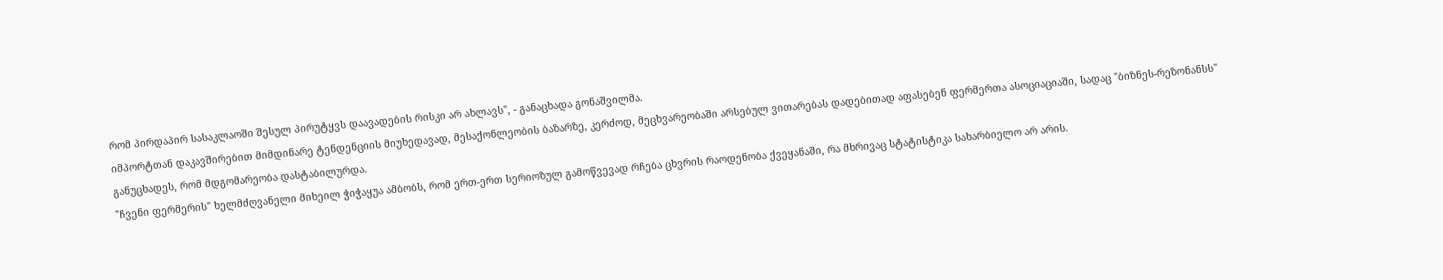რომ პირდაპირ სასაკლაოში შესულ პირუტყვს დაავადების რისკი არ ახლავს", - განაცხადა გონაშვილმა.
იმპორტთან დაკავშირებით მიმდინარე ტენდენციის მიუხედავად, მესაქონლეობის ბაზარზე, კერძოდ, მეცხვარეობაში არსებულ ვითარებას დადებითად აფასებენ ფერმერთა ასოციაციაში, სადაც "ბიზნეს-რეზონანსს" განუცხადეს, რომ მდგომარეობა დასტაბილურდა.
"ჩვენი ფერმერის" ხელმძღვანელი მიხეილ ჭიჭაყუა ამბობს, რომ ერთ-ერთ სერიოზულ გამოწვევად რჩება ცხვრის რაოდენობა ქვეყანაში, რა მხრივაც სტატისტიკა სახარბიელო არ არის.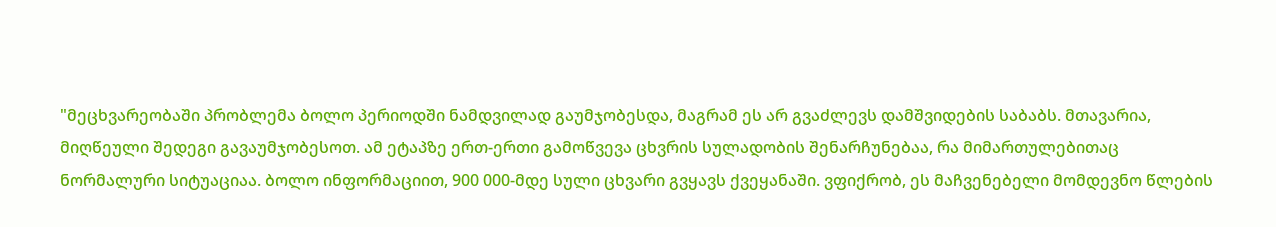"მეცხვარეობაში პრობლემა ბოლო პერიოდში ნამდვილად გაუმჯობესდა, მაგრამ ეს არ გვაძლევს დამშვიდების საბაბს. მთავარია, მიღწეული შედეგი გავაუმჯობესოთ. ამ ეტაპზე ერთ-ერთი გამოწვევა ცხვრის სულადობის შენარჩუნებაა, რა მიმართულებითაც ნორმალური სიტუაციაა. ბოლო ინფორმაციით, 900 000-მდე სული ცხვარი გვყავს ქვეყანაში. ვფიქრობ, ეს მაჩვენებელი მომდევნო წლების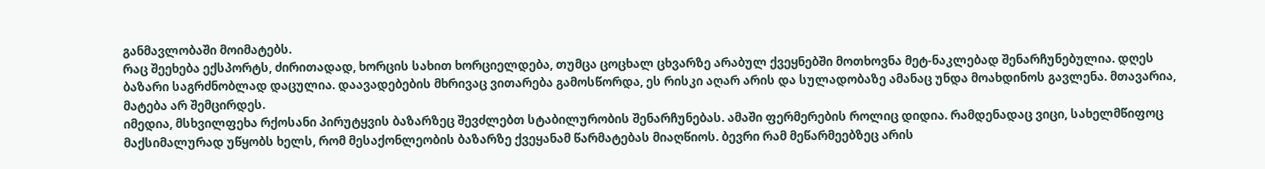განმავლობაში მოიმატებს.
რაც შეეხება ექსპორტს, ძირითადად, ხორცის სახით ხორციელდება, თუმცა ცოცხალ ცხვარზე არაბულ ქვეყნებში მოთხოვნა მეტ-ნაკლებად შენარჩუნებულია. დღეს ბაზარი საგრძნობლად დაცულია. დაავადებების მხრივაც ვითარება გამოსწორდა, ეს რისკი აღარ არის და სულადობაზე ამანაც უნდა მოახდინოს გავლენა. მთავარია, მატება არ შემცირდეს.
იმედია, მსხვილფეხა რქოსანი პირუტყვის ბაზარზეც შევძლებთ სტაბილურობის შენარჩუნებას. ამაში ფერმერების როლიც დიდია. რამდენადაც ვიცი, სახელმწიფოც მაქსიმალურად უწყობს ხელს, რომ მესაქონლეობის ბაზარზე ქვეყანამ წარმატებას მიაღწიოს. ბევრი რამ მეწარმეებზეც არის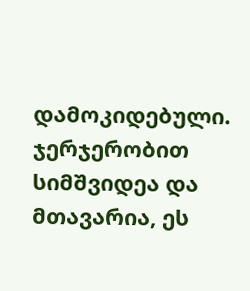დამოკიდებული. ჯერჯერობით სიმშვიდეა და მთავარია, ეს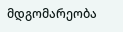მდგომარეობა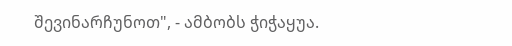შევინარჩუნოთ", - ამბობს ჭიჭაყუა.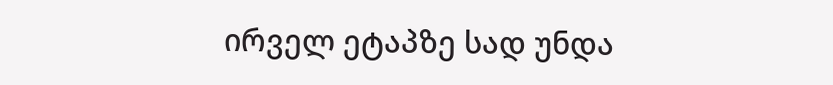ირველ ეტაპზე სად უნდა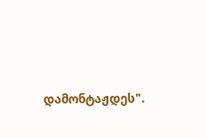დამონტაჟდეს".